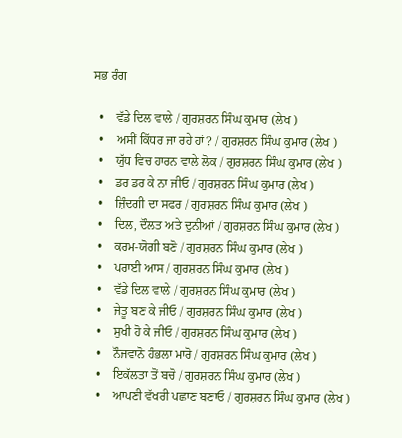ਸਭ ਰੰਗ

  •    ਵੱਡੇ ਦਿਲ ਵਾਲੇ / ਗੁਰਸ਼ਰਨ ਸਿੰਘ ਕੁਮਾਰ (ਲੇਖ )
  •    ਅਸੀਂ ਕਿੱਧਰ ਜਾ ਰਹੇ ਹਾਂ? / ਗੁਰਸ਼ਰਨ ਸਿੰਘ ਕੁਮਾਰ (ਲੇਖ )
  •    ਯੁੱਧ ਵਿਚ ਹਾਰਨ ਵਾਲੇ ਲੋਕ / ਗੁਰਸ਼ਰਨ ਸਿੰਘ ਕੁਮਾਰ (ਲੇਖ )
  •    ਡਰ ਡਰ ਕੇ ਨਾ ਜੀਓ / ਗੁਰਸ਼ਰਨ ਸਿੰਘ ਕੁਮਾਰ (ਲੇਖ )
  •    ਜ਼ਿੰਦਗੀ ਦਾ ਸਫਰ / ਗੁਰਸ਼ਰਨ ਸਿੰਘ ਕੁਮਾਰ (ਲੇਖ )
  •    ਦਿਲ, ਦੌਲਤ ਅਤੇ ਦੁਨੀਆਂ / ਗੁਰਸ਼ਰਨ ਸਿੰਘ ਕੁਮਾਰ (ਲੇਖ )
  •    ਕਰਮ-ਯੋਗੀ ਬਣੋ / ਗੁਰਸ਼ਰਨ ਸਿੰਘ ਕੁਮਾਰ (ਲੇਖ )
  •    ਪਰਾਈ ਆਸ / ਗੁਰਸ਼ਰਨ ਸਿੰਘ ਕੁਮਾਰ (ਲੇਖ )
  •    ਵੱਡੇ ਦਿਲ ਵਾਲੇ / ਗੁਰਸ਼ਰਨ ਸਿੰਘ ਕੁਮਾਰ (ਲੇਖ )
  •    ਜੇਤੂ ਬਣ ਕੇ ਜੀਓ / ਗੁਰਸ਼ਰਨ ਸਿੰਘ ਕੁਮਾਰ (ਲੇਖ )
  •    ਸੁਖੀ ਹੋ ਕੇ ਜੀਓ / ਗੁਰਸ਼ਰਨ ਸਿੰਘ ਕੁਮਾਰ (ਲੇਖ )
  •    ਨੌਜਵਾਨੋ ਹੰਭਲਾ ਮਾਰੋ / ਗੁਰਸ਼ਰਨ ਸਿੰਘ ਕੁਮਾਰ (ਲੇਖ )
  •    ਇਕੱਲਤਾ ਤੋਂ ਬਚੋ / ਗੁਰਸ਼ਰਨ ਸਿੰਘ ਕੁਮਾਰ (ਲੇਖ )
  •    ਆਪਣੀ ਵੱਖਰੀ ਪਛਾਣ ਬਣਾਓ / ਗੁਰਸ਼ਰਨ ਸਿੰਘ ਕੁਮਾਰ (ਲੇਖ )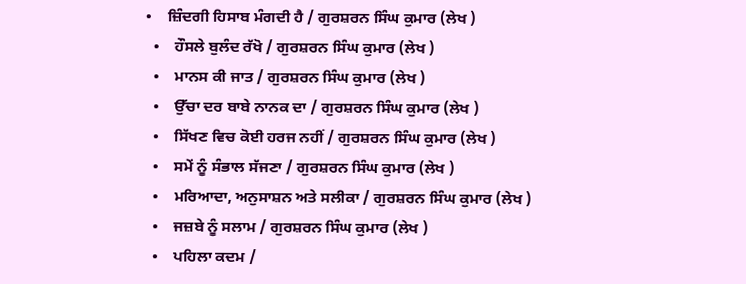•    ਜ਼ਿੰਦਗੀ ਹਿਸਾਬ ਮੰਗਦੀ ਹੈ / ਗੁਰਸ਼ਰਨ ਸਿੰਘ ਕੁਮਾਰ (ਲੇਖ )
  •    ਹੌਸਲੇ ਬੁਲੰਦ ਰੱਖੋ / ਗੁਰਸ਼ਰਨ ਸਿੰਘ ਕੁਮਾਰ (ਲੇਖ )
  •    ਮਾਨਸ ਕੀ ਜਾਤ / ਗੁਰਸ਼ਰਨ ਸਿੰਘ ਕੁਮਾਰ (ਲੇਖ )
  •    ਉੱਚਾ ਦਰ ਬਾਬੇ ਨਾਨਕ ਦਾ / ਗੁਰਸ਼ਰਨ ਸਿੰਘ ਕੁਮਾਰ (ਲੇਖ )
  •    ਸਿੱਖਣ ਵਿਚ ਕੋਈ ਹਰਜ ਨਹੀਂ / ਗੁਰਸ਼ਰਨ ਸਿੰਘ ਕੁਮਾਰ (ਲੇਖ )
  •    ਸਮੇਂ ਨੂੰ ਸੰਭਾਲ ਸੱਜਣਾ / ਗੁਰਸ਼ਰਨ ਸਿੰਘ ਕੁਮਾਰ (ਲੇਖ )
  •    ਮਰਿਆਦਾ, ਅਨੁਸਾਸ਼ਨ ਅਤੇ ਸਲੀਕਾ / ਗੁਰਸ਼ਰਨ ਸਿੰਘ ਕੁਮਾਰ (ਲੇਖ )
  •    ਜਜ਼ਬੇ ਨੂੰ ਸਲਾਮ / ਗੁਰਸ਼ਰਨ ਸਿੰਘ ਕੁਮਾਰ (ਲੇਖ )
  •    ਪਹਿਲਾ ਕਦਮ /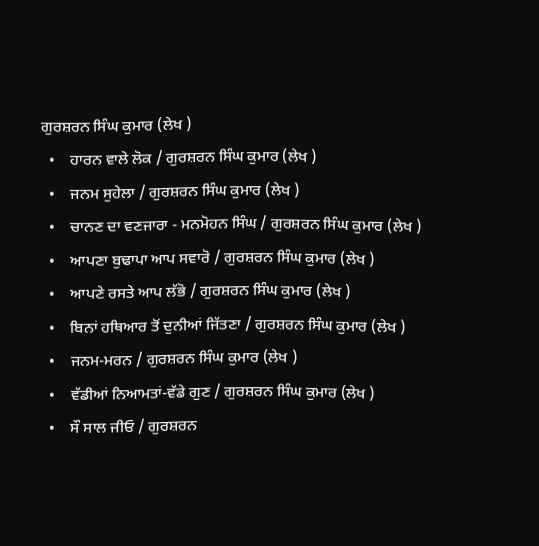ਗੁਰਸ਼ਰਨ ਸਿੰਘ ਕੁਮਾਰ (ਲੇਖ )
  •    ਹਾਰਨ ਵਾਲੇ ਲੋਕ / ਗੁਰਸ਼ਰਨ ਸਿੰਘ ਕੁਮਾਰ (ਲੇਖ )
  •    ਜਨਮ ਸੁਹੇਲਾ / ਗੁਰਸ਼ਰਨ ਸਿੰਘ ਕੁਮਾਰ (ਲੇਖ )
  •    ਚਾਨਣ ਦਾ ਵਣਜਾਰਾ - ਮਨਮੋਹਨ ਸਿੰਘ / ਗੁਰਸ਼ਰਨ ਸਿੰਘ ਕੁਮਾਰ (ਲੇਖ )
  •    ਆਪਣਾ ਬੁਢਾਪਾ ਆਪ ਸਵਾਰੋ / ਗੁਰਸ਼ਰਨ ਸਿੰਘ ਕੁਮਾਰ (ਲੇਖ )
  •    ਆਪਣੇ ਰਸਤੇ ਆਪ ਲੱਭੋ / ਗੁਰਸ਼ਰਨ ਸਿੰਘ ਕੁਮਾਰ (ਲੇਖ )
  •    ਬਿਨਾਂ ਹਥਿਆਰ ਤੋਂ ਦੁਨੀਆਂ ਜਿੱਤਣਾ / ਗੁਰਸ਼ਰਨ ਸਿੰਘ ਕੁਮਾਰ (ਲੇਖ )
  •    ਜਨਮ-ਮਰਨ / ਗੁਰਸ਼ਰਨ ਸਿੰਘ ਕੁਮਾਰ (ਲੇਖ )
  •    ਵੱਡੀਆਂ ਨਿਆਮਤਾਂ-ਵੱਡੇ ਗੁਣ / ਗੁਰਸ਼ਰਨ ਸਿੰਘ ਕੁਮਾਰ (ਲੇਖ )
  •    ਸੌ ਸਾਲ ਜੀਓ / ਗੁਰਸ਼ਰਨ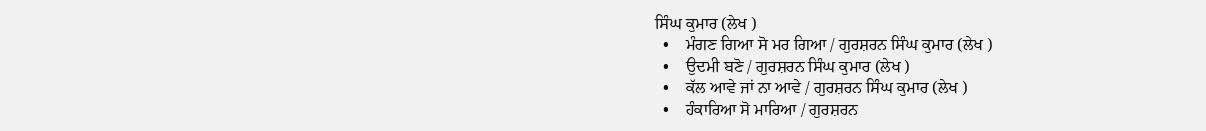ਸਿੰਘ ਕੁਮਾਰ (ਲੇਖ )
  •    ਮੰਗਣ ਗਿਆ ਸੋ ਮਰ ਗਿਆ / ਗੁਰਸ਼ਰਨ ਸਿੰਘ ਕੁਮਾਰ (ਲੇਖ )
  •    ਉਦਮੀ ਬਣੋ / ਗੁਰਸ਼ਰਨ ਸਿੰਘ ਕੁਮਾਰ (ਲੇਖ )
  •    ਕੱਲ ਆਵੇ ਜਾਂ ਨਾ ਆਵੇ / ਗੁਰਸ਼ਰਨ ਸਿੰਘ ਕੁਮਾਰ (ਲੇਖ )
  •    ਹੰਕਾਰਿਆ ਸੋ ਮਾਰਿਆ / ਗੁਰਸ਼ਰਨ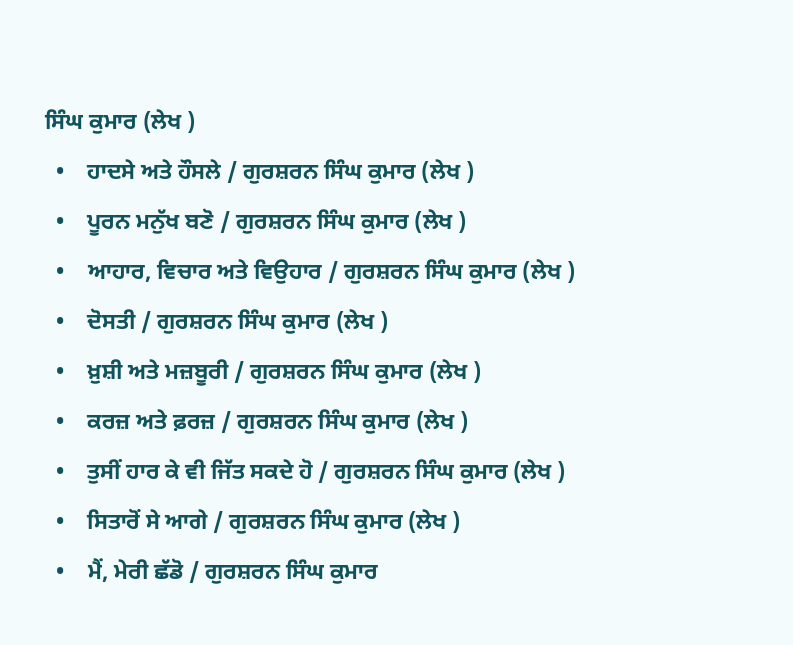ਸਿੰਘ ਕੁਮਾਰ (ਲੇਖ )
  •    ਹਾਦਸੇ ਅਤੇ ਹੌਸਲੇ / ਗੁਰਸ਼ਰਨ ਸਿੰਘ ਕੁਮਾਰ (ਲੇਖ )
  •    ਪੂਰਨ ਮਨੁੱਖ ਬਣੋ / ਗੁਰਸ਼ਰਨ ਸਿੰਘ ਕੁਮਾਰ (ਲੇਖ )
  •    ਆਹਾਰ, ਵਿਚਾਰ ਅਤੇ ਵਿਉਹਾਰ / ਗੁਰਸ਼ਰਨ ਸਿੰਘ ਕੁਮਾਰ (ਲੇਖ )
  •    ਦੋਸਤੀ / ਗੁਰਸ਼ਰਨ ਸਿੰਘ ਕੁਮਾਰ (ਲੇਖ )
  •    ਖ਼ੁਸ਼ੀ ਅਤੇ ਮਜ਼ਬੂਰੀ / ਗੁਰਸ਼ਰਨ ਸਿੰਘ ਕੁਮਾਰ (ਲੇਖ )
  •    ਕਰਜ਼ ਅਤੇ ਫ਼ਰਜ਼ / ਗੁਰਸ਼ਰਨ ਸਿੰਘ ਕੁਮਾਰ (ਲੇਖ )
  •    ਤੁਸੀਂ ਹਾਰ ਕੇ ਵੀ ਜਿੱਤ ਸਕਦੇ ਹੋ / ਗੁਰਸ਼ਰਨ ਸਿੰਘ ਕੁਮਾਰ (ਲੇਖ )
  •    ਸਿਤਾਰੋਂ ਸੇ ਆਗੇ / ਗੁਰਸ਼ਰਨ ਸਿੰਘ ਕੁਮਾਰ (ਲੇਖ )
  •    ਮੈਂ, ਮੇਰੀ ਛੱਡੋ / ਗੁਰਸ਼ਰਨ ਸਿੰਘ ਕੁਮਾਰ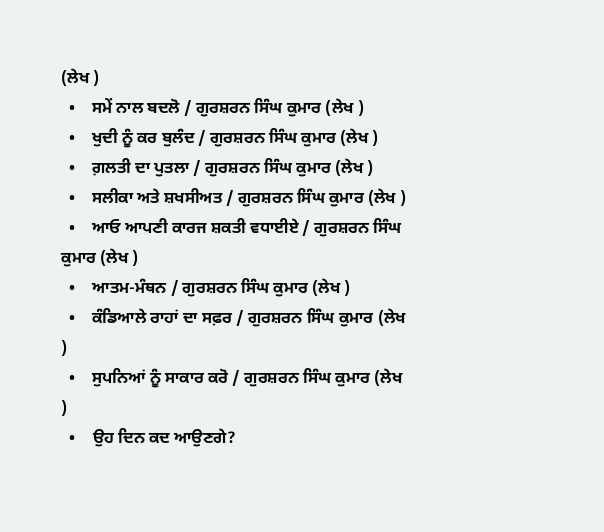(ਲੇਖ )
  •    ਸਮੇਂ ਨਾਲ ਬਦਲੋ / ਗੁਰਸ਼ਰਨ ਸਿੰਘ ਕੁਮਾਰ (ਲੇਖ )
  •    ਖੁਦੀ ਨੂੰ ਕਰ ਬੁਲੰਦ / ਗੁਰਸ਼ਰਨ ਸਿੰਘ ਕੁਮਾਰ (ਲੇਖ )
  •    ਗ਼ਲਤੀ ਦਾ ਪੁਤਲਾ / ਗੁਰਸ਼ਰਨ ਸਿੰਘ ਕੁਮਾਰ (ਲੇਖ )
  •    ਸਲੀਕਾ ਅਤੇ ਸ਼ਖਸੀਅਤ / ਗੁਰਸ਼ਰਨ ਸਿੰਘ ਕੁਮਾਰ (ਲੇਖ )
  •    ਆਓ ਆਪਣੀ ਕਾਰਜ ਸ਼ਕਤੀ ਵਧਾਈਏ / ਗੁਰਸ਼ਰਨ ਸਿੰਘ ਕੁਮਾਰ (ਲੇਖ )
  •    ਆਤਮ-ਮੰਥਨ / ਗੁਰਸ਼ਰਨ ਸਿੰਘ ਕੁਮਾਰ (ਲੇਖ )
  •    ਕੰਡਿਆਲੇ ਰਾਹਾਂ ਦਾ ਸਫ਼ਰ / ਗੁਰਸ਼ਰਨ ਸਿੰਘ ਕੁਮਾਰ (ਲੇਖ )
  •    ਸੁਪਨਿਆਂ ਨੂੰ ਸਾਕਾਰ ਕਰੋ / ਗੁਰਸ਼ਰਨ ਸਿੰਘ ਕੁਮਾਰ (ਲੇਖ )
  •    ਉਹ ਦਿਨ ਕਦ ਆਉਣਗੇ?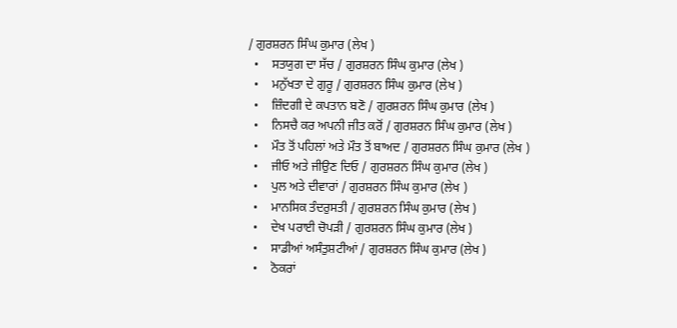/ ਗੁਰਸ਼ਰਨ ਸਿੰਘ ਕੁਮਾਰ (ਲੇਖ )
  •    ਸਤਯੁਗ ਦਾ ਸੱਚ / ਗੁਰਸ਼ਰਨ ਸਿੰਘ ਕੁਮਾਰ (ਲੇਖ )
  •    ਮਨੁੱਖਤਾ ਦੇ ਗੁਰੂ / ਗੁਰਸ਼ਰਨ ਸਿੰਘ ਕੁਮਾਰ (ਲੇਖ )
  •    ਜ਼ਿੰਦਗੀ ਦੇ ਕਪਤਾਨ ਬਣੋ / ਗੁਰਸ਼ਰਨ ਸਿੰਘ ਕੁਮਾਰ (ਲੇਖ )
  •    ਨਿਸਚੈ ਕਰ ਅਪਨੀ ਜੀਤ ਕਰੋਂ / ਗੁਰਸ਼ਰਨ ਸਿੰਘ ਕੁਮਾਰ (ਲੇਖ )
  •    ਮੌਤ ਤੋਂ ਪਹਿਲਾਂ ਅਤੇ ਮੌਤ ਤੋਂ ਬਾਅਦ / ਗੁਰਸ਼ਰਨ ਸਿੰਘ ਕੁਮਾਰ (ਲੇਖ )
  •    ਜੀਓ ਅਤੇ ਜੀਉਣ ਦਿਓ / ਗੁਰਸ਼ਰਨ ਸਿੰਘ ਕੁਮਾਰ (ਲੇਖ )
  •    ਪੁਲ ਅਤੇ ਦੀਵਾਰਾਂ / ਗੁਰਸ਼ਰਨ ਸਿੰਘ ਕੁਮਾਰ (ਲੇਖ )
  •    ਮਾਨਸਿਕ ਤੰਦਰੁਸਤੀ / ਗੁਰਸ਼ਰਨ ਸਿੰਘ ਕੁਮਾਰ (ਲੇਖ )
  •    ਦੇਖ ਪਰਾਈ ਚੋਪੜੀ / ਗੁਰਸ਼ਰਨ ਸਿੰਘ ਕੁਮਾਰ (ਲੇਖ )
  •    ਸਾਡੀਆਂ ਅਸੰਤੁਸ਼ਟੀਆਂ / ਗੁਰਸ਼ਰਨ ਸਿੰਘ ਕੁਮਾਰ (ਲੇਖ )
  •    ਠੋਕਰਾਂ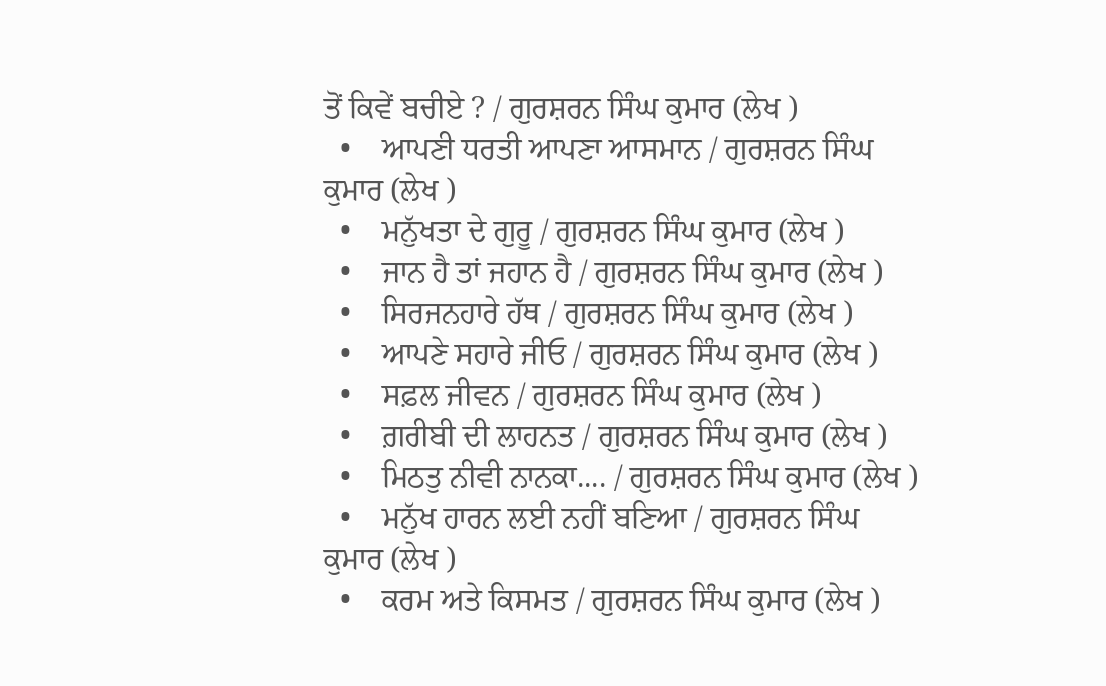ਤੋਂ ਕਿਵੇਂ ਬਚੀਏ ? / ਗੁਰਸ਼ਰਨ ਸਿੰਘ ਕੁਮਾਰ (ਲੇਖ )
  •    ਆਪਣੀ ਧਰਤੀ ਆਪਣਾ ਆਸਮਾਨ / ਗੁਰਸ਼ਰਨ ਸਿੰਘ ਕੁਮਾਰ (ਲੇਖ )
  •    ਮਨੁੱਖਤਾ ਦੇ ਗੁਰੂ / ਗੁਰਸ਼ਰਨ ਸਿੰਘ ਕੁਮਾਰ (ਲੇਖ )
  •    ਜਾਨ ਹੈ ਤਾਂ ਜਹਾਨ ਹੈ / ਗੁਰਸ਼ਰਨ ਸਿੰਘ ਕੁਮਾਰ (ਲੇਖ )
  •    ਸਿਰਜਨਹਾਰੇ ਹੱਥ / ਗੁਰਸ਼ਰਨ ਸਿੰਘ ਕੁਮਾਰ (ਲੇਖ )
  •    ਆਪਣੇ ਸਹਾਰੇ ਜੀਓ / ਗੁਰਸ਼ਰਨ ਸਿੰਘ ਕੁਮਾਰ (ਲੇਖ )
  •    ਸਫ਼ਲ ਜੀਵਨ / ਗੁਰਸ਼ਰਨ ਸਿੰਘ ਕੁਮਾਰ (ਲੇਖ )
  •    ਗ਼ਰੀਬੀ ਦੀ ਲਾਹਨਤ / ਗੁਰਸ਼ਰਨ ਸਿੰਘ ਕੁਮਾਰ (ਲੇਖ )
  •    ਮਿਠਤੁ ਨੀਵੀ ਨਾਨਕਾ.... / ਗੁਰਸ਼ਰਨ ਸਿੰਘ ਕੁਮਾਰ (ਲੇਖ )
  •    ਮਨੁੱਖ ਹਾਰਨ ਲਈ ਨਹੀਂ ਬਣਿਆ / ਗੁਰਸ਼ਰਨ ਸਿੰਘ ਕੁਮਾਰ (ਲੇਖ )
  •    ਕਰਮ ਅਤੇ ਕਿਸਮਤ / ਗੁਰਸ਼ਰਨ ਸਿੰਘ ਕੁਮਾਰ (ਲੇਖ )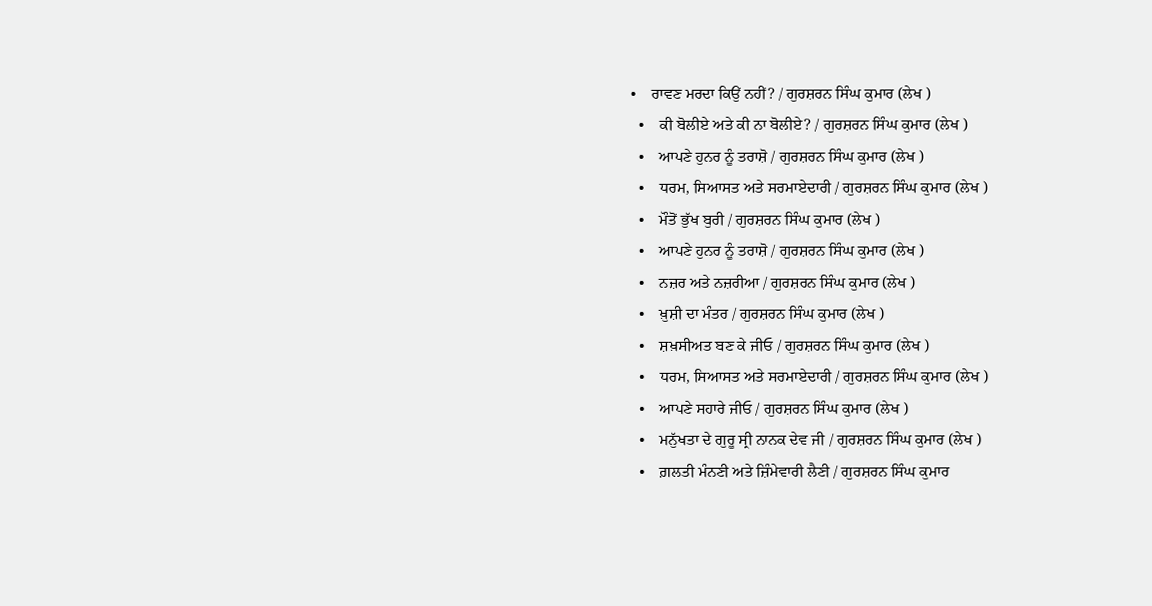•    ਰਾਵਣ ਮਰਦਾ ਕਿਉਂ ਨਹੀਂ? / ਗੁਰਸ਼ਰਨ ਸਿੰਘ ਕੁਮਾਰ (ਲੇਖ )
  •    ਕੀ ਬੋਲੀਏ ਅਤੇ ਕੀ ਨਾ ਬੋਲੀਏ? / ਗੁਰਸ਼ਰਨ ਸਿੰਘ ਕੁਮਾਰ (ਲੇਖ )
  •    ਆਪਣੇ ਹੁਨਰ ਨੂੰ ਤਰਾਸ਼ੋ / ਗੁਰਸ਼ਰਨ ਸਿੰਘ ਕੁਮਾਰ (ਲੇਖ )
  •    ਧਰਮ, ਸਿਆਸਤ ਅਤੇ ਸਰਮਾਏਦਾਰੀ / ਗੁਰਸ਼ਰਨ ਸਿੰਘ ਕੁਮਾਰ (ਲੇਖ )
  •    ਮੌਤੋਂ ਭੁੱਖ ਬੁਰੀ / ਗੁਰਸ਼ਰਨ ਸਿੰਘ ਕੁਮਾਰ (ਲੇਖ )
  •    ਆਪਣੇ ਹੁਨਰ ਨੂੰ ਤਰਾਸ਼ੋ / ਗੁਰਸ਼ਰਨ ਸਿੰਘ ਕੁਮਾਰ (ਲੇਖ )
  •    ਨਜ਼ਰ ਅਤੇ ਨਜ਼ਰੀਆ / ਗੁਰਸ਼ਰਨ ਸਿੰਘ ਕੁਮਾਰ (ਲੇਖ )
  •    ਖ਼ੁਸ਼ੀ ਦਾ ਮੰਤਰ / ਗੁਰਸ਼ਰਨ ਸਿੰਘ ਕੁਮਾਰ (ਲੇਖ )
  •    ਸ਼ਖ਼ਸੀਅਤ ਬਣ ਕੇ ਜੀਓ / ਗੁਰਸ਼ਰਨ ਸਿੰਘ ਕੁਮਾਰ (ਲੇਖ )
  •    ਧਰਮ, ਸਿਆਸਤ ਅਤੇ ਸਰਮਾਏਦਾਰੀ / ਗੁਰਸ਼ਰਨ ਸਿੰਘ ਕੁਮਾਰ (ਲੇਖ )
  •    ਆਪਣੇ ਸਹਾਰੇ ਜੀਓ / ਗੁਰਸ਼ਰਨ ਸਿੰਘ ਕੁਮਾਰ (ਲੇਖ )
  •    ਮਨੁੱਖਤਾ ਦੇ ਗੁਰੂ ਸ੍ਰੀ ਨਾਨਕ ਦੇਵ ਜੀ / ਗੁਰਸ਼ਰਨ ਸਿੰਘ ਕੁਮਾਰ (ਲੇਖ )
  •    ਗ਼ਲਤੀ ਮੰਨਣੀ ਅਤੇ ਜ਼ਿੰਮੇਵਾਰੀ ਲੈਣੀ / ਗੁਰਸ਼ਰਨ ਸਿੰਘ ਕੁਮਾਰ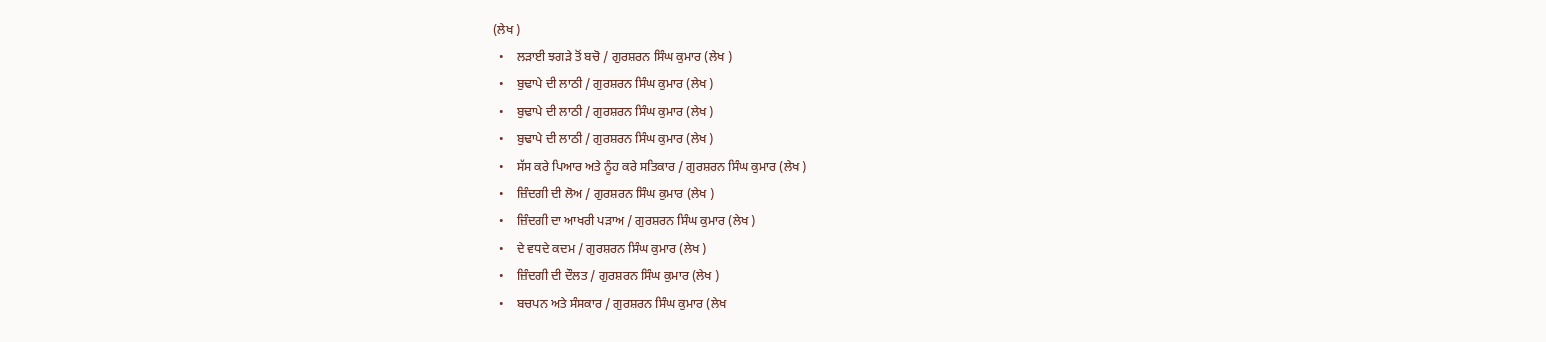(ਲੇਖ )
  •    ਲੜਾਈ ਝਗੜੇ ਤੋਂ ਬਚੋ / ਗੁਰਸ਼ਰਨ ਸਿੰਘ ਕੁਮਾਰ (ਲੇਖ )
  •    ਬੁਢਾਪੇ ਦੀ ਲਾਠੀ / ਗੁਰਸ਼ਰਨ ਸਿੰਘ ਕੁਮਾਰ (ਲੇਖ )
  •    ਬੁਢਾਪੇ ਦੀ ਲਾਠੀ / ਗੁਰਸ਼ਰਨ ਸਿੰਘ ਕੁਮਾਰ (ਲੇਖ )
  •    ਬੁਢਾਪੇ ਦੀ ਲਾਠੀ / ਗੁਰਸ਼ਰਨ ਸਿੰਘ ਕੁਮਾਰ (ਲੇਖ )
  •    ਸੱਸ ਕਰੇ ਪਿਆਰ ਅਤੇ ਨੂੰਹ ਕਰੇ ਸਤਿਕਾਰ / ਗੁਰਸ਼ਰਨ ਸਿੰਘ ਕੁਮਾਰ (ਲੇਖ )
  •    ਜ਼ਿੰਦਗੀ ਦੀ ਲੋਅ / ਗੁਰਸ਼ਰਨ ਸਿੰਘ ਕੁਮਾਰ (ਲੇਖ )
  •    ਜ਼ਿੰਦਗੀ ਦਾ ਆਖਰੀ ਪੜਾਅ / ਗੁਰਸ਼ਰਨ ਸਿੰਘ ਕੁਮਾਰ (ਲੇਖ )
  •    ਦੇ ਵਧਦੇ ਕਦਮ / ਗੁਰਸ਼ਰਨ ਸਿੰਘ ਕੁਮਾਰ (ਲੇਖ )
  •    ਜ਼ਿੰਦਗੀ ਦੀ ਦੌਲਤ / ਗੁਰਸ਼ਰਨ ਸਿੰਘ ਕੁਮਾਰ (ਲੇਖ )
  •    ਬਚਪਨ ਅਤੇ ਸੰਸਕਾਰ / ਗੁਰਸ਼ਰਨ ਸਿੰਘ ਕੁਮਾਰ (ਲੇਖ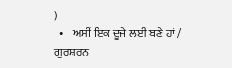)
  •    ਅਸੀਂ ਇਕ ਦੂਜੇ ਲਈ ਬਣੇ ਹਾਂ / ਗੁਰਸ਼ਰਨ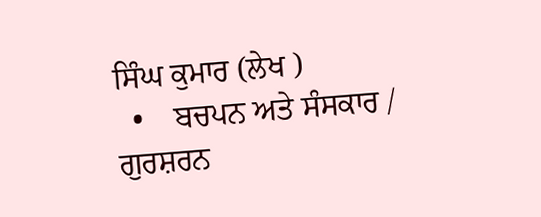ਸਿੰਘ ਕੁਮਾਰ (ਲੇਖ )
  •    ਬਚਪਨ ਅਤੇ ਸੰਸਕਾਰ / ਗੁਰਸ਼ਰਨ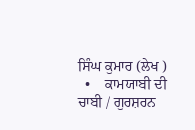ਸਿੰਘ ਕੁਮਾਰ (ਲੇਖ )
  •    ਕਾਮਯਾਬੀ ਦੀ ਚਾਬੀ / ਗੁਰਸ਼ਰਨ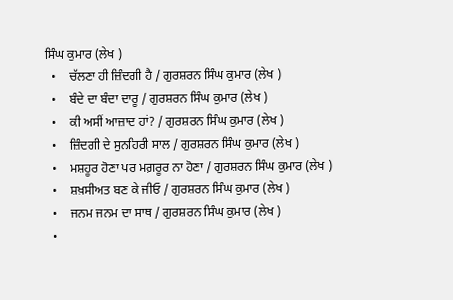ਸਿੰਘ ਕੁਮਾਰ (ਲੇਖ )
  •    ਚੱਲਣਾ ਹੀ ਜ਼ਿੰਦਗੀ ਹੈ / ਗੁਰਸ਼ਰਨ ਸਿੰਘ ਕੁਮਾਰ (ਲੇਖ )
  •    ਬੰਦੇ ਦਾ ਬੰਦਾ ਦਾਰੂ / ਗੁਰਸ਼ਰਨ ਸਿੰਘ ਕੁਮਾਰ (ਲੇਖ )
  •    ਕੀ ਅਸੀਂ ਆਜ਼ਾਦ ਹਾਂ? / ਗੁਰਸ਼ਰਨ ਸਿੰਘ ਕੁਮਾਰ (ਲੇਖ )
  •    ਜ਼ਿੰਦਗੀ ਦੇ ਸੁਨਹਿਰੀ ਸਾਲ / ਗੁਰਸ਼ਰਨ ਸਿੰਘ ਕੁਮਾਰ (ਲੇਖ )
  •    ਮਸ਼ਹੂਰ ਹੋਣਾ ਪਰ ਮਗ਼ਰੂਰ ਨਾ ਹੋਣਾ / ਗੁਰਸ਼ਰਨ ਸਿੰਘ ਕੁਮਾਰ (ਲੇਖ )
  •    ਸ਼ਖ਼ਸੀਅਤ ਬਣ ਕੇ ਜੀਓ / ਗੁਰਸ਼ਰਨ ਸਿੰਘ ਕੁਮਾਰ (ਲੇਖ )
  •    ਜਨਮ ਜਨਮ ਦਾ ਸਾਥ / ਗੁਰਸ਼ਰਨ ਸਿੰਘ ਕੁਮਾਰ (ਲੇਖ )
  •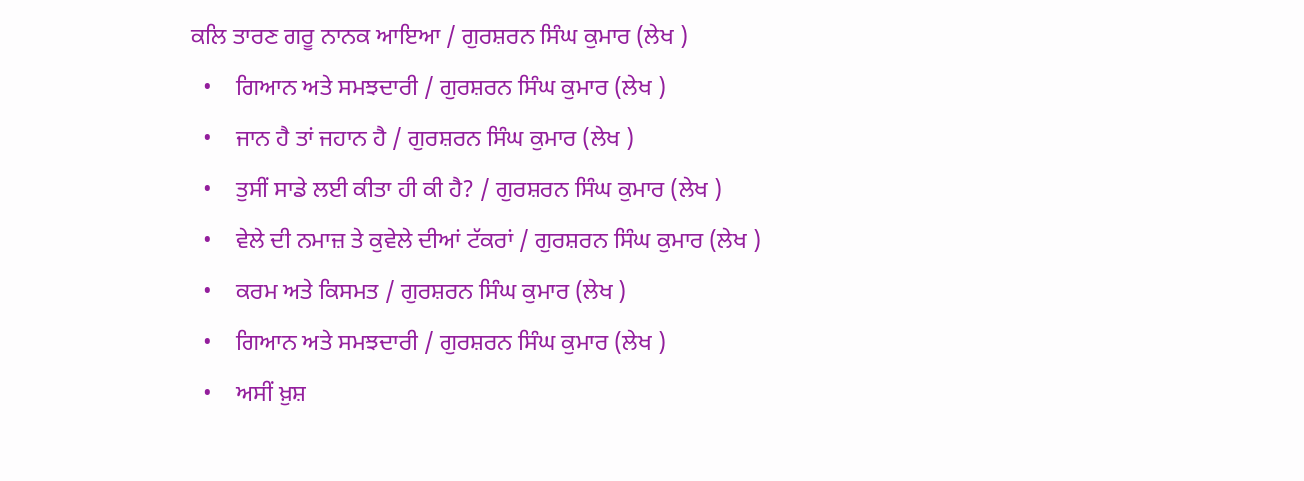ਕਲਿ ਤਾਰਣ ਗਰੂ ਨਾਨਕ ਆਇਆ / ਗੁਰਸ਼ਰਨ ਸਿੰਘ ਕੁਮਾਰ (ਲੇਖ )
  •    ਗਿਆਨ ਅਤੇ ਸਮਝਦਾਰੀ / ਗੁਰਸ਼ਰਨ ਸਿੰਘ ਕੁਮਾਰ (ਲੇਖ )
  •    ਜਾਨ ਹੈ ਤਾਂ ਜਹਾਨ ਹੈ / ਗੁਰਸ਼ਰਨ ਸਿੰਘ ਕੁਮਾਰ (ਲੇਖ )
  •    ਤੁਸੀਂ ਸਾਡੇ ਲਈ ਕੀਤਾ ਹੀ ਕੀ ਹੈ? / ਗੁਰਸ਼ਰਨ ਸਿੰਘ ਕੁਮਾਰ (ਲੇਖ )
  •    ਵੇਲੇ ਦੀ ਨਮਾਜ਼ ਤੇ ਕੁਵੇਲੇ ਦੀਆਂ ਟੱਕਰਾਂ / ਗੁਰਸ਼ਰਨ ਸਿੰਘ ਕੁਮਾਰ (ਲੇਖ )
  •    ਕਰਮ ਅਤੇ ਕਿਸਮਤ / ਗੁਰਸ਼ਰਨ ਸਿੰਘ ਕੁਮਾਰ (ਲੇਖ )
  •    ਗਿਆਨ ਅਤੇ ਸਮਝਦਾਰੀ / ਗੁਰਸ਼ਰਨ ਸਿੰਘ ਕੁਮਾਰ (ਲੇਖ )
  •    ਅਸੀਂ ਖ਼ੁਸ਼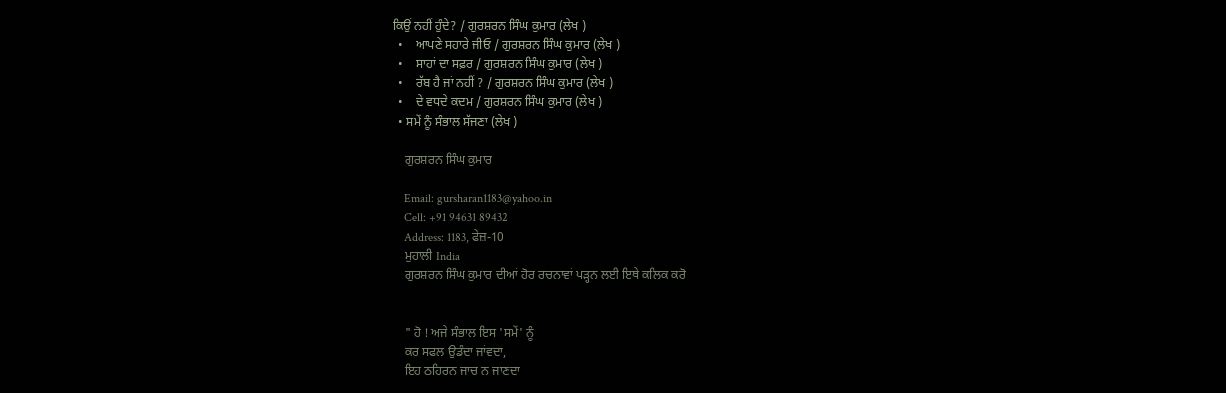ਕਿਉਂ ਨਹੀਂ ਹੁੰਦੇ? / ਗੁਰਸ਼ਰਨ ਸਿੰਘ ਕੁਮਾਰ (ਲੇਖ )
  •    ਆਪਣੇ ਸਹਾਰੇ ਜੀਓ / ਗੁਰਸ਼ਰਨ ਸਿੰਘ ਕੁਮਾਰ (ਲੇਖ )
  •    ਸਾਹਾਂ ਦਾ ਸਫ਼ਰ / ਗੁਰਸ਼ਰਨ ਸਿੰਘ ਕੁਮਾਰ (ਲੇਖ )
  •    ਰੱਬ ਹੈ ਜਾਂ ਨਹੀਂ ? / ਗੁਰਸ਼ਰਨ ਸਿੰਘ ਕੁਮਾਰ (ਲੇਖ )
  •    ਦੇ ਵਧਦੇ ਕਦਮ / ਗੁਰਸ਼ਰਨ ਸਿੰਘ ਕੁਮਾਰ (ਲੇਖ )
  • ਸਮੇਂ ਨੂੰ ਸੰਭਾਲ ਸੱਜਣਾ (ਲੇਖ )

    ਗੁਰਸ਼ਰਨ ਸਿੰਘ ਕੁਮਾਰ

    Email: gursharan1183@yahoo.in
    Cell: +91 94631 89432
    Address: 1183, ਫੇਜ਼-10
    ਮੁਹਾਲੀ India
    ਗੁਰਸ਼ਰਨ ਸਿੰਘ ਕੁਮਾਰ ਦੀਆਂ ਹੋਰ ਰਚਨਾਵਾਂ ਪੜ੍ਹਨ ਲਈ ਇਥੇ ਕਲਿਕ ਕਰੋ


    " ਹੋ ! ਅਜੇ ਸੰਭਾਲ ਇਸ 'ਸਮੇਂ' ਨੂੰ
    ਕਰ ਸਫਲ ਉਡੰਦਾ ਜਾਂਵਦਾ,
    ਇਹ ਠਹਿਰਨ ਜਾਚ ਨ ਜਾਣਦਾ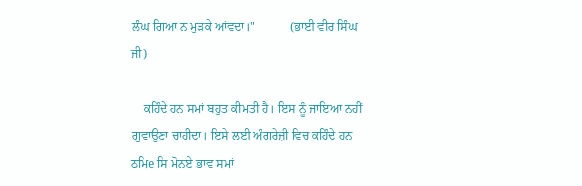ਲੰਘ ਗਿਆ ਨ ਮੁੜਕੇ ਆਂਵਦਾ।"           (ਭਾਈ ਵੀਰ ਸਿੰਘ ਜੀ)

    ਕਹਿੰਦੇ ਹਨ ਸਮਾਂ ਬਹੁਤ ਕੀਮਤੀ ਹੈ। ਇਸ ਨੂੰ ਜਾਇਆ ਨਹੀਂ ਗੁਵਾਉਣਾ ਚਾਹੀਦਾ। ਇਸੇ ਲਈ ਅੰਗਰੇਜ਼ੀ ਵਿਚ ਕਹਿੰਦੇ ਹਨ ਠਮਿe ਸਿ ਮੋਨਏ ਭਾਵ ਸਮਾਂ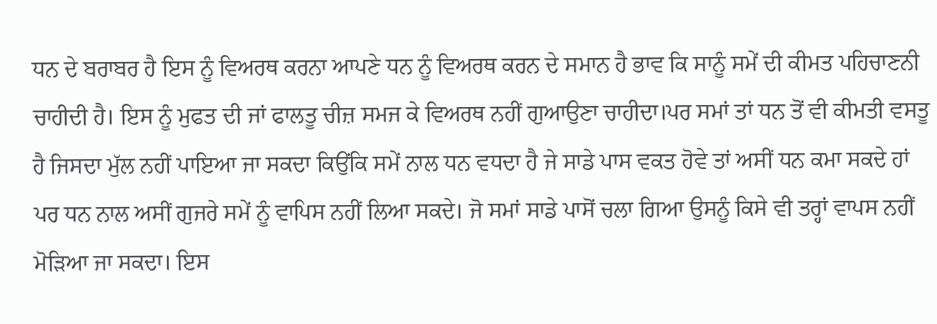ਧਨ ਦੇ ਬਰਾਬਰ ਹੈ ਇਸ ਨੂੰ ਵਿਅਰਥ ਕਰਨਾ ਆਪਣੇ ਧਨ ਨੂੰ ਵਿਅਰਥ ਕਰਨ ਦੇ ਸਮਾਨ ਹੈ ਭਾਵ ਕਿ ਸਾਨੂੰ ਸਮੇਂ ਦੀ ਕੀਮਤ ਪਹਿਚਾਣਨੀ ਚਾਹੀਦੀ ਹੈ। ਇਸ ਨੂੰ ਮੁਫਤ ਦੀ ਜਾਂ ਫਾਲਤੂ ਚੀਜ਼ ਸਮਜ ਕੇ ਵਿਅਰਥ ਨਹੀਂ ਗੁਆਉਣਾ ਚਾਹੀਦਾ।ਪਰ ਸਮਾਂ ਤਾਂ ਧਨ ਤੋਂ ਵੀ ਕੀਮਤੀ ਵਸਤੂ ਹੈ ਜਿਸਦਾ ਮੁੱਲ ਨਹੀਂ ਪਾਇਆ ਜਾ ਸਕਦਾ ਕਿਉਂਕਿ ਸਮੇਂ ਨਾਲ ਧਨ ਵਧਦਾ ਹੈ ਜੇ ਸਾਡੇ ਪਾਸ ਵਕਤ ਹੋਵੇ ਤਾਂ ਅਸੀਂ ਧਨ ਕਮਾ ਸਕਦੇ ਹਾਂ ਪਰ ਧਨ ਨਾਲ ਅਸੀਂ ਗੁਜਰੇ ਸਮੇਂ ਨੂੰ ਵਾਪਿਸ ਨਹੀਂ ਲਿਆ ਸਕਦੇ। ਜੋ ਸਮਾਂ ਸਾਡੇ ਪਾਸੋਂ ਚਲਾ ਗਿਆ ਉਸਨੂੰ ਕਿਸੇ ਵੀ ਤਰ੍ਹਾਂ ਵਾਪਸ ਨਹੀਂ ਮੋੜਿਆ ਜਾ ਸਕਦਾ। ਇਸ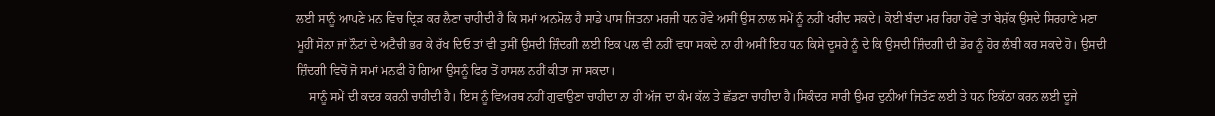ਲਈ ਸਾਨੂੰ ਆਪਣੇ ਮਨ ਵਿਚ ਦ੍ਰਿੜ ਕਰ ਲੈਣਾ ਚਾਹੀਦੀ ਹੈ ਕਿ ਸਮਾਂ ਅਨਮੋਲ ਹੈ ਸਾਡੇ ਪਾਸ ਜਿਤਨਾ ਮਰਜੀ ਧਨ ਹੋਵੇ ਅਸੀਂ ਉਸ ਨਾਲ ਸਮੇਂ ਨੂੰ ਨਹੀਂ ਖਰੀਦ ਸਕਦੇ। ਕੋਈ ਬੰਦਾ ਮਰ ਰਿਹਾ ਹੋਵੇ ਤਾਂ ਬੇਸ਼ੱਕ ਉਸਦੇ ਸਿਰਹਾਣੇ ਮਣਾ ਮੂਹੀਂ ਸੋਨਾ ਜਾਂ ਨੌਟਾਂ ਦੇ ਅਟੈਚੀ ਭਰ ਕੇ ਰੱਖ ਦਿਓ ਤਾਂ ਵੀ ਤੁਸੀਂ ਉਸਦੀ ਜ਼ਿੰਦਗੀ ਲਈ ਇਕ ਪਲ ਵੀ ਨਹੀਂ ਵਧਾ ਸਕਦੇ ਨਾ ਹੀ ਅਸੀਂ ਇਹ ਧਨ ਕਿਸੇ ਦੂਸਰੇ ਨੂੰ ਦੇ ਕਿ ਉਸਦੀ ਜ਼ਿੰਦਗੀ ਦੀ ਡੋਰ ਨੂੰ ਹੋਰ ਲੰਬੀ ਕਰ ਸਕਦੇ ਹੋ। ਉਸਦੀ ਜ਼ਿੰਦਗੀ ਵਿਚੋਂ ਜੋ ਸਮਾਂ ਮਨਫੀ ਹੋ ਗਿਆ ਉਸਨੂੰ ਫਿਰ ਤੋਂ ਹਾਸਲ ਨਹੀਂ ਕੀਤਾ ਜਾ ਸਕਦਾ।
    ਸਾਨੂੰ ਸਮੇਂ ਦੀ ਕਦਰ ਕਰਨੀ ਚਾਹੀਦੀ ਹੈ। ਇਸ ਨੂੰ ਵਿਅਰਥ ਨਹੀਂ ਗੁਵਾਉਣਾ ਚਾਹੀਦਾ ਨਾ ਹੀ ਅੱਜ ਦਾ ਕੰਮ ਕੱਲ ਤੇ ਛੱਡਣਾ ਚਾਹੀਦਾ ਹੈ।ਸਿਕੰਦਰ ਸਾਰੀ ਉਮਰ ਦੁਨੀਆਂ ਜਿਤੱਣ ਲਈ ਤੇ ਧਨ ਇਕੱਠਾ ਕਰਨ ਲਈ ਦੂਜੇ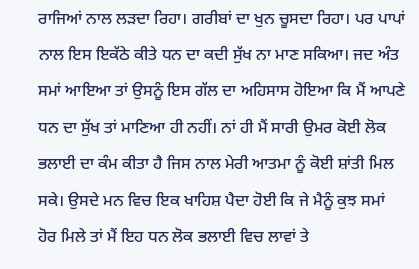ਰਾਜਿਆਂ ਨਾਲ ਲੜਦਾ ਰਿਹਾ। ਗਰੀਬਾਂ ਦਾ ਖੁਨ ਚੂਸਦਾ ਰਿਹਾ। ਪਰ ਪਾਪਾਂ ਨਾਲ ਇਸ ਇਕੱਠੇ ਕੀਤੇ ਧਨ ਦਾ ਕਦੀ ਸੁੱਖ ਨਾ ਮਾਣ ਸਕਿਆ। ਜਦ ਅੰਤ ਸਮਾਂ ਆਇਆ ਤਾਂ ਉਸਨੂੰ ਇਸ ਗੱਲ ਦਾ ਅਹਿਸਾਸ ਹੋਇਆ ਕਿ ਮੈਂ ਆਪਣੇ ਧਨ ਦਾ ਸੁੱਖ ਤਾਂ ਮਾਣਿਆ ਹੀ ਨਹੀਂ। ਨਾਂ ਹੀ ਮੈਂ ਸਾਰੀ ਉਮਰ ਕੋਈ ਲੋਕ ਭਲਾਈ ਦਾ ਕੰਮ ਕੀਤਾ ਹੈ ਜਿਸ ਨਾਲ ਮੇਰੀ ਆਤਮਾ ਨੂੰ ਕੋਈ ਸ਼ਾਂਤੀ ਮਿਲ ਸਕੇ। ਉਸਦੇ ਮਨ ਵਿਚ ਇਕ ਖਾਹਿਸ਼ ਪੈਦਾ ਹੋਈ ਕਿ ਜੇ ਮੈਨੂੰ ਕੁਝ ਸਮਾਂ ਹੋਰ ਮਿਲੇ ਤਾਂ ਮੈਂ ਇਹ ਧਨ ਲੋਕ ਭਲਾਈ ਵਿਚ ਲਾਵਾਂ ਤੇ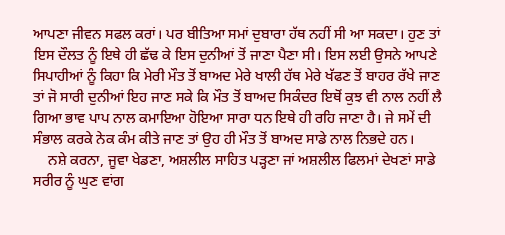ਆਪਣਾ ਜੀਵਨ ਸਫਲ ਕਰਾਂ। ਪਰ ਬੀਤਿਆ ਸਮਾਂ ਦੁਬਾਰਾ ਹੱਥ ਨਹੀਂ ਸੀ ਆ ਸਕਦਾ। ਹੁਣ ਤਾਂ ਇਸ ਦੌਲਤ ਨੂੰ ਇਥੇ ਹੀ ਛੱਢ ਕੇ ਇਸ ਦੁਨੀਆਂ ਤੋਂ ਜਾਣਾ ਪੈਣਾ ਸੀ। ਇਸ ਲਈ ਉਸਨੇ ਆਪਣੇ ਸਿਪਾਹੀਆਂ ਨੂੰ ਕਿਹਾ ਕਿ ਮੇਰੀ ਮੌਤ ਤੋਂ ਬਾਅਦ ਮੇਰੇ ਖਾਲੀ ਹੱਥ ਮੇਰੇ ਖੱਫਣ ਤੋਂ ਬਾਹਰ ਰੱਖੇ ਜਾਣ ਤਾਂ ਜੋ ਸਾਰੀ ਦੁਨੀਆਂ ਇਹ ਜਾਣ ਸਕੇ ਕਿ ਮੌਤ ਤੋਂ ਬਾਅਦ ਸਿਕੰਦਰ ਇਥੋਂ ਕੁਝ ਵੀ ਨਾਲ ਨਹੀਂ ਲੈ ਗਿਆ ਭਾਵ ਪਾਪ ਨਾਲ ਕਮਾਇਆ ਹੋਇਆ ਸਾਰਾ ਧਨ ਇਥੇ ਹੀ ਰਹਿ ਜਾਣਾ ਹੈ। ਜੇ ਸਮੇਂ ਦੀ ਸੰਭਾਲ ਕਰਕੇ ਨੇਕ ਕੰਮ ਕੀਤੇ ਜਾਣ ਤਾਂ ਉਹ ਹੀ ਮੌਤ ਤੋਂ ਬਾਅਦ ਸਾਡੇ ਨਾਲ ਨਿਭਦੇ ਹਨ।
    ਨਸ਼ੇ ਕਰਨਾ, ਜੂਵਾ ਖੇਡਣਾ, ਅਸ਼ਲੀਲ ਸਾਹਿਤ ਪੜ੍ਹਣਾ ਜਾਂ ਅਸ਼ਲੀਲ ਫਿਲਮਾਂ ਦੇਖਣਾਂ ਸਾਡੇ ਸਰੀਰ ਨੂੰ ਘੁਣ ਵਾਂਗ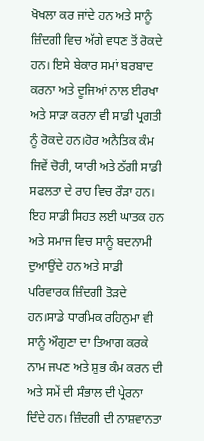ਖੋਖਲਾ ਕਰ ਜਾਂਦੇ ਹਨ ਅਤੇ ਸਾਨੂੰ ਜ਼ਿੰਦਗੀ ਵਿਚ ਅੱਗੇ ਵਧਣ ਤੋਂ ਰੋਕਦੇ ਹਨ। ਇਸੇ ਬੇਕਾਰ ਸਮਾਂ ਬਰਬਾਦ ਕਰਨਾ ਅਤੇ ਦੂਜਿਆਂ ਨਾਲ ਈਰਖਾ ਅਤੇ ਸਾੜਾ ਕਰਨਾ ਵੀ ਸਾਡੀ ਪ੍ਰਗਤੀ ਨੂੰ ਰੋਕਦੇ ਹਨ।ਹੋਰ ਅਨੈਤਿਕ ਕੰਮ ਜਿਵੇਂ ਚੋਰੀ, ਯਾਰੀ ਅਤੇ ਠੱਗੀ ਸਾਡੀ ਸਫਲਤਾ ਦੇ ਰਾਹ ਵਿਚ ਰੌੜਾ ਹਨ। ਇਹ ਸਾਡੀ ਸਿਹਤ ਲਈ ਘਾਤਕ ਹਨ ਅਤੇ ਸਮਾਜ ਵਿਚ ਸਾਨੂੰ ਬਦਨਾਮੀ ਦੁਆਉਂਦੇ ਹਨ ਅਤੇ ਸਾਡੀ ਪਰਿਵਾਰਕ ਜ਼ਿੰਦਗੀ ਤੋੜਦੇ ਹਨ।ਸਾਡੇ ਧਾਰਮਿਕ ਰਹਿਨੁਮਾ ਵੀ ਸਾਨੂੰ ਔਗੁਣਾ ਦਾ ਤਿਆਗ ਕਰਕੇ ਨਾਮ ਜਪਣ ਅਤੇ ਸ਼ੁਭ ਕੰਮ ਕਰਨ ਦੀ ਅਤੇ ਸਮੇਂ ਦੀ ਸੰਭਾਲ ਦੀ ਪ੍ਰੇਰਨਾ ਦਿੰਦੇ ਹਨ। ਜ਼ਿੰਦਗੀ ਦੀ ਨਾਸ਼ਵਾਨਤਾ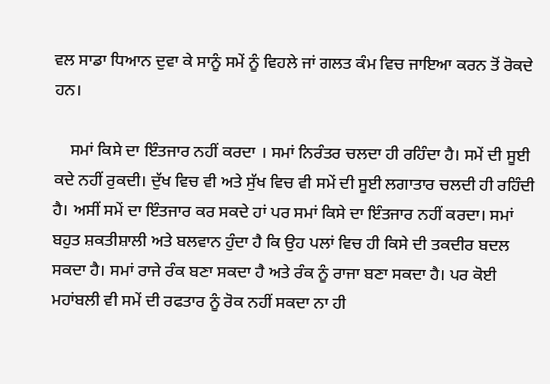ਵਲ ਸਾਡਾ ਧਿਆਨ ਦੁਵਾ ਕੇ ਸਾਨੂੰ ਸਮੇਂ ਨੂੰ ਵਿਹਲੇ ਜਾਂ ਗਲਤ ਕੰਮ ਵਿਚ ਜਾਇਆ ਕਰਨ ਤੋਂ ਰੋਕਦੇ ਹਨ।

    ਸਮਾਂ ਕਿਸੇ ਦਾ ਇੰਤਜਾਰ ਨਹੀਂ ਕਰਦਾ । ਸਮਾਂ ਨਿਰੰਤਰ ਚਲਦਾ ਹੀ ਰਹਿੰਦਾ ਹੈ। ਸਮੇਂ ਦੀ ਸੂਈ ਕਦੇ ਨਹੀਂ ਰੁਕਦੀ। ਦੁੱਖ ਵਿਚ ਵੀ ਅਤੇ ਸੁੱਖ ਵਿਚ ਵੀ ਸਮੇਂ ਦੀ ਸੂਈ ਲਗਾਤਾਰ ਚਲਦੀ ਹੀ ਰਹਿੰਦੀ ਹੈ। ਅਸੀਂ ਸਮੇਂ ਦਾ ਇੰਤਜਾਰ ਕਰ ਸਕਦੇ ਹਾਂ ਪਰ ਸਮਾਂ ਕਿਸੇ ਦਾ ਇੰਤਜਾਰ ਨਹੀਂ ਕਰਦਾ। ਸਮਾਂ ਬਹੁਤ ਸ਼ਕਤੀਸ਼ਾਲੀ ਅਤੇ ਬਲਵਾਨ ਹੁੰਦਾ ਹੈ ਕਿ ਉਹ ਪਲਾਂ ਵਿਚ ਹੀ ਕਿਸੇ ਦੀ ਤਕਦੀਰ ਬਦਲ ਸਕਦਾ ਹੈ। ਸਮਾਂ ਰਾਜੇ ਰੰਕ ਬਣਾ ਸਕਦਾ ਹੈ ਅਤੇ ਰੰਕ ਨੂੰ ਰਾਜਾ ਬਣਾ ਸਕਦਾ ਹੈ। ਪਰ ਕੋਈ ਮਹਾਂਬਲੀ ਵੀ ਸਮੇਂ ਦੀ ਰਫਤਾਰ ਨੂੰ ਰੋਕ ਨਹੀਂ ਸਕਦਾ ਨਾ ਹੀ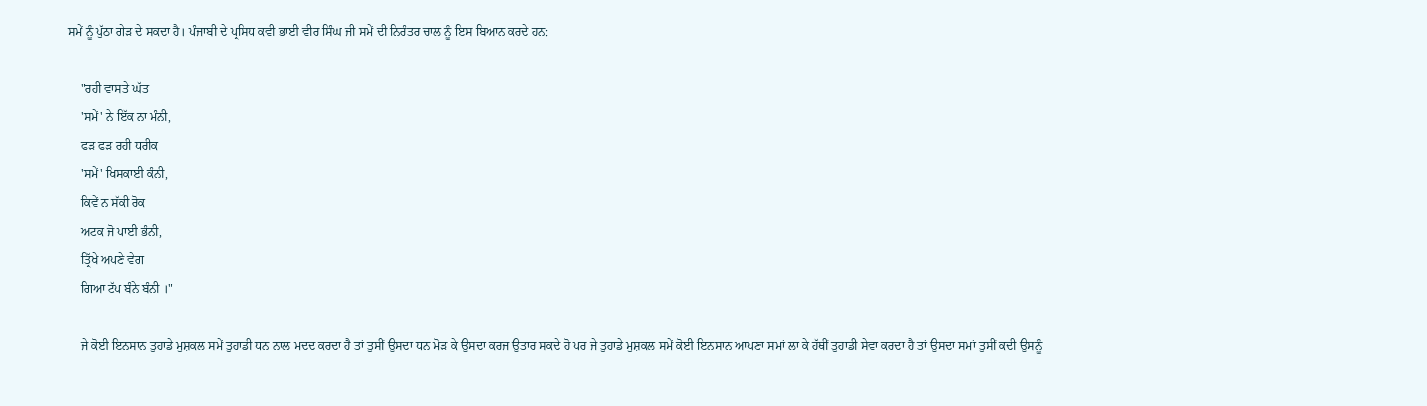ਸਮੇਂ ਨੂੰ ਪੁੱਠਾ ਗੇੜ ਦੇ ਸਕਦਾ ਹੈ। ਪੰਜਾਬੀ ਦੇ ਪ੍ਰਸਿਧ ਕਵੀ ਭਾਈ ਵੀਰ ਸਿੰਘ ਜੀ ਸਮੇਂ ਦੀ ਨਿਰੰਤਰ ਚਾਲ ਨੂੰ ਇਸ ਬਿਆਨ ਕਰਦੇ ਹਨ:

    "ਰਹੀ ਵਾਸਤੇ ਘੱਤ
    'ਸਮੇਂ' ਨੇ ਇੱਕ ਨਾ ਮੰਨੀ,
    ਫੜ ਫੜ ਰਹੀ ਧਰੀਕ
    'ਸਮੇਂ' ਖਿਸਕਾਈ ਕੰਨੀ,
    ਕਿਵੇਂ ਨ ਸੱਕੀ ਰੋਕ
    ਅਟਕ ਜੋ ਪਾਈ ਭੰਨੀ,
    ਤ੍ਰਿੱਖੇ ਅਪਣੇ ਵੇਗ
    ਗਿਆ ਟੱਪ ਬੰਨੇ ਬੰਨੀ ।"

    ਜੇ ਕੋਈ ਇਨਸਾਨ ਤੁਹਾਡੇ ਮੁਸ਼ਕਲ ਸਮੇਂ ਤੁਹਾਡੀ ਧਨ ਨਾਲ ਮਦਦ ਕਰਦਾ ਹੈ ਤਾਂ ਤੁਸੀਂ ਉਸਦਾ ਧਨ ਮੋੜ ਕੇ ਉਸਦਾ ਕਰਜ ਉਤਾਰ ਸਕਦੇ ਹੋ ਪਰ ਜੇ ਤੁਹਾਡੇ ਮੁਸ਼ਕਲ ਸਮੇਂ ਕੋਈ ਇਨਸਾਨ ਆਪਣਾ ਸਮਾਂ ਲਾ ਕੇ ਹੱਥੀਂ ਤੁਹਾਡੀ ਸੇਵਾ ਕਰਦਾ ਹੈ ਤਾਂ ਉਸਦਾ ਸਮਾਂ ਤੁਸੀਂ ਕਦੀ ਉਸਨੂੰ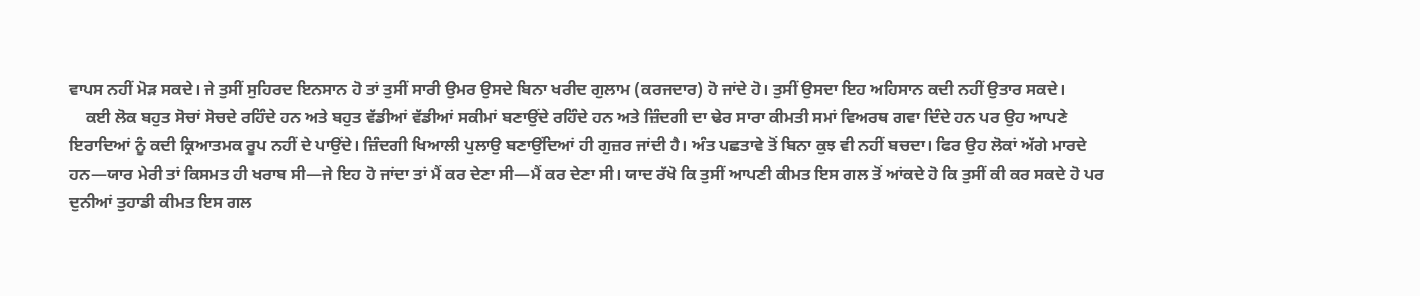ਵਾਪਸ ਨਹੀਂ ਮੋੜ ਸਕਦੇ। ਜੇ ਤੁਸੀਂ ਸੁਹਿਰਦ ਇਨਸਾਨ ਹੋ ਤਾਂ ਤੁਸੀਂ ਸਾਰੀ ਉਮਰ ਉਸਦੇ ਬਿਨਾ ਖਰੀਦ ਗੁਲਾਮ (ਕਰਜਦਾਰ) ਹੋ ਜਾਂਦੇ ਹੋ। ਤੁਸੀਂ ਉਸਦਾ ਇਹ ਅਹਿਸਾਨ ਕਦੀ ਨਹੀਂ ਉਤਾਰ ਸਕਦੇ।
    ਕਈ ਲੋਕ ਬਹੁਤ ਸੋਚਾਂ ਸੋਚਦੇ ਰਹਿੰਦੇ ਹਨ ਅਤੇ ਬਹੁਤ ਵੱਡੀਆਂ ਵੱਡੀਆਂ ਸਕੀਮਾਂ ਬਣਾਉਂਦੇ ਰਹਿੰਦੇ ਹਨ ਅਤੇ ਜ਼ਿੰਦਗੀ ਦਾ ਢੇਰ ਸਾਰਾ ਕੀਮਤੀ ਸਮਾਂ ਵਿਅਰਥ ਗਵਾ ਦਿੰਦੇ ਹਨ ਪਰ ਉਹ ਆਪਣੇ ਇਰਾਦਿਆਂ ਨੂੰ ਕਦੀ ਕ੍ਰਿਆਤਮਕ ਰੂਪ ਨਹੀਂ ਦੇ ਪਾਉਂਦੇ। ਜ਼ਿੰਦਗੀ ਖਿਆਲੀ ਪੁਲਾਉ ਬਣਾਉਂਦਿਆਂ ਹੀ ਗੁਜ਼ਰ ਜਾਂਦੀ ਹੈ। ਅੰਤ ਪਛਤਾਵੇ ਤੋਂ ਬਿਨਾ ਕੁਝ ਵੀ ਨਹੀਂ ਬਚਦਾ। ਫਿਰ ਉਹ ਲੋਕਾਂ ਅੱਗੇ ਮਾਰਦੇ ਹਨ—ਯਾਰ ਮੇਰੀ ਤਾਂ ਕਿਸਮਤ ਹੀ ਖਰਾਬ ਸੀ—ਜੇ ਇਹ ਹੋ ਜਾਂਦਾ ਤਾਂ ਮੈਂ ਕਰ ਦੇਣਾ ਸੀ—ਮੈਂ ਕਰ ਦੇਣਾ ਸੀ। ਯਾਦ ਰੱਖੋ ਕਿ ਤੁਸੀਂ ਆਪਣੀ ਕੀਮਤ ਇਸ ਗਲ ਤੋਂ ਆਂਕਦੇ ਹੋ ਕਿ ਤੁਸੀਂ ਕੀ ਕਰ ਸਕਦੇ ਹੋ ਪਰ ਦੁਨੀਆਂ ਤੁਹਾਡੀ ਕੀਮਤ ਇਸ ਗਲ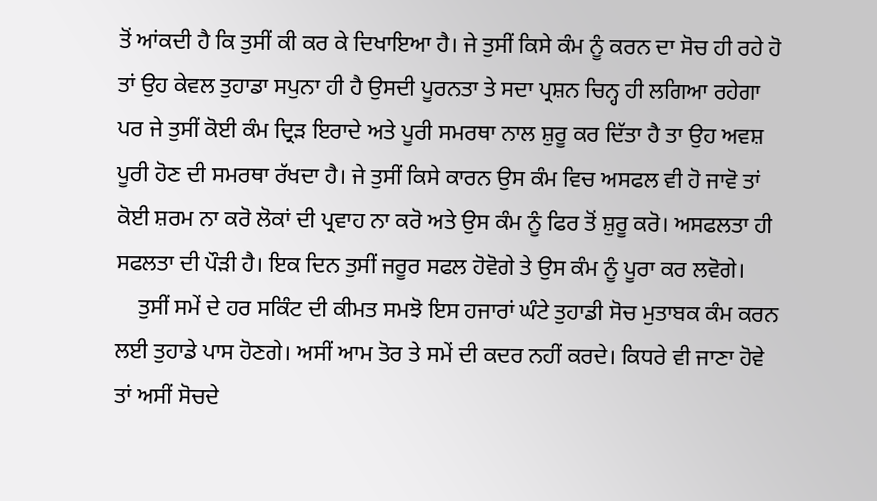ਤੋਂ ਆਂਕਦੀ ਹੈ ਕਿ ਤੁਸੀਂ ਕੀ ਕਰ ਕੇ ਦਿਖਾਇਆ ਹੈ। ਜੇ ਤੁਸੀਂ ਕਿਸੇ ਕੰਮ ਨੂੰ ਕਰਨ ਦਾ ਸੋਚ ਹੀ ਰਹੇ ਹੋ ਤਾਂ ਉਹ ਕੇਵਲ ਤੁਹਾਡਾ ਸਪੁਨਾ ਹੀ ਹੈ ਉਸਦੀ ਪੂਰਨਤਾ ਤੇ ਸਦਾ ਪ੍ਰਸ਼ਨ ਚਿਨ੍ਹ ਹੀ ਲਗਿਆ ਰਹੇਗਾ ਪਰ ਜੇ ਤੁਸੀਂ ਕੋਈ ਕੰਮ ਦ੍ਰਿੜ ਇਰਾਦੇ ਅਤੇ ਪੂਰੀ ਸਮਰਥਾ ਨਾਲ ਸ਼ੁਰੂ ਕਰ ਦਿੱਤਾ ਹੈ ਤਾ ਉਹ ਅਵਸ਼ ਪੂਰੀ ਹੋਣ ਦੀ ਸਮਰਥਾ ਰੱਖਦਾ ਹੈ। ਜੇ ਤੁਸੀਂ ਕਿਸੇ ਕਾਰਨ ਉਸ ਕੰਮ ਵਿਚ ਅਸਫਲ ਵੀ ਹੋ ਜਾਵੋ ਤਾਂ ਕੋਈ ਸ਼ਰਮ ਨਾ ਕਰੋ ਲੋਕਾਂ ਦੀ ਪ੍ਰਵਾਹ ਨਾ ਕਰੋ ਅਤੇ ਉਸ ਕੰਮ ਨੂੰ ਫਿਰ ਤੋਂ ਸ਼ੁਰੂ ਕਰੋ। ਅਸਫਲਤਾ ਹੀ ਸਫਲਤਾ ਦੀ ਪੌੜੀ ਹੈ। ਇਕ ਦਿਨ ਤੁਸੀਂ ਜਰੂਰ ਸਫਲ ਹੋਵੋਗੇ ਤੇ ਉਸ ਕੰਮ ਨੂੰ ਪੂਰਾ ਕਰ ਲਵੋਗੇ।
    ਤੁਸੀਂ ਸਮੇਂ ਦੇ ਹਰ ਸਕਿੰਟ ਦੀ ਕੀਮਤ ਸਮਝੋ ਇਸ ਹਜਾਰਾਂ ਘੰਟੇ ਤੁਹਾਡੀ ਸੋਚ ਮੁਤਾਬਕ ਕੰਮ ਕਰਨ ਲਈ ਤੁਹਾਡੇ ਪਾਸ ਹੋਣਗੇ। ਅਸੀਂ ਆਮ ਤੋਰ ਤੇ ਸਮੇਂ ਦੀ ਕਦਰ ਨਹੀਂ ਕਰਦੇ। ਕਿਧਰੇ ਵੀ ਜਾਣਾ ਹੋਵੇ ਤਾਂ ਅਸੀਂ ਸੋਚਦੇ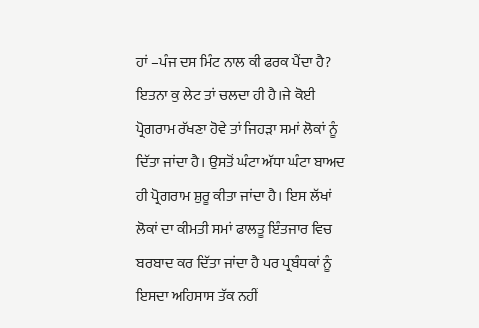ਹਾਂ –ਪੰਜ ਦਸ ਮਿੰਟ ਨਾਲ ਕੀ ਫਰਕ ਪੈਂਦਾ ਹੈ? ਇਤਨਾ ਕੁ ਲੇਟ ਤਾਂ ਚਲਦਾ ਹੀ ਹੈ।ਜੇ ਕੋਈ ਪ੍ਰੋਗਰਾਮ ਰੱਖਣਾ ਹੋਵੇ ਤਾਂ ਜਿਹੜਾ ਸਮਾਂ ਲੋਕਾਂ ਨੂੰ ਦਿੱਤਾ ਜਾਂਦਾ ਹੈ। ਉਸਤੋਂ ਘੰਟਾ ਅੱਧਾ ਘੰਟਾ ਬਾਅਦ ਹੀ ਪ੍ਰੋਗਰਾਮ ਸ਼ੁਰੂ ਕੀਤਾ ਜਾਂਦਾ ਹੈ। ਇਸ ਲੱਖਾਂ ਲੋਕਾਂ ਦਾ ਕੀਮਤੀ ਸਮਾਂ ਫਾਲਤੂ ਇੰਤਜਾਰ ਵਿਚ ਬਰਬਾਦ ਕਰ ਦਿੱਤਾ ਜਾਂਦਾ ਹੈ ਪਰ ਪ੍ਰਬੰਧਕਾਂ ਨੂੰ ਇਸਦਾ ਅਹਿਸਾਸ ਤੱਕ ਨਹੀਂ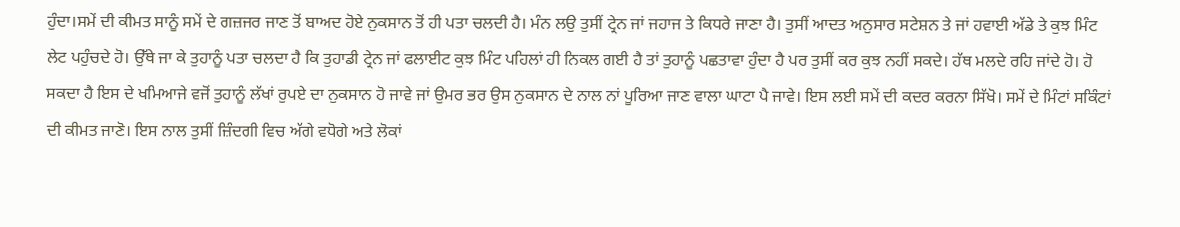ਹੁੰਦਾ।ਸਮੇਂ ਦੀ ਕੀਮਤ ਸਾਨੂੰ ਸਮੇਂ ਦੇ ਗਜ਼ਜਰ ਜਾਣ ਤੋਂ ਬਾਅਦ ਹੋਏ ਨੁਕਸਾਨ ਤੋਂ ਹੀ ਪਤਾ ਚਲਦੀ ਹੈ। ਮੰਨ ਲਉ ਤੁਸੀਂ ਟ੍ਰੇਨ ਜਾਂ ਜਹਾਜ ਤੇ ਕਿਧਰੇ ਜਾਣਾ ਹੈ। ਤੁਸੀਂ ਆਦਤ ਅਨੁਸਾਰ ਸਟੇਸ਼ਨ ਤੇ ਜਾਂ ਹਵਾਈ ਅੱਡੇ ਤੇ ਕੁਝ ਮਿੰਟ ਲੇਟ ਪਹੁੰਚਦੇ ਹੋ। ਉੱਥੇ ਜਾ ਕੇ ਤੁਹਾਨੂੰ ਪਤਾ ਚਲਦਾ ਹੈ ਕਿ ਤੁਹਾਡੀ ਟ੍ਰੇਨ ਜਾਂ ਫਲਾਈਟ ਕੁਝ ਮਿੰਟ ਪਹਿਲਾਂ ਹੀ ਨਿਕਲ ਗਈ ਹੈ ਤਾਂ ਤੁਹਾਨੂੰ ਪਛਤਾਵਾ ਹੁੰਦਾ ਹੈ ਪਰ ਤੁਸੀਂ ਕਰ ਕੁਝ ਨਹੀਂ ਸਕਦੇ। ਹੱਥ ਮਲਦੇ ਰਹਿ ਜਾਂਦੇ ਹੋ। ਹੋ ਸਕਦਾ ਹੈ ਇਸ ਦੇ ਖਮਿਆਜੇ ਵਜੋਂ ਤੁਹਾਨੂੰ ਲੱਖਾਂ ਰੁਪਏ ਦਾ ਨੁਕਸਾਨ ਹੋ ਜਾਵੇ ਜਾਂ ਉਮਰ ਭਰ ਉਸ ਨੁਕਸਾਨ ਦੇ ਨਾਲ ਨਾਂ ਪੂਰਿਆ ਜਾਣ ਵਾਲਾ ਘਾਟਾ ਪੈ ਜਾਵੇ। ਇਸ ਲਈ ਸਮੇਂ ਦੀ ਕਦਰ ਕਰਨਾ ਸਿੱਖੋ। ਸਮੇਂ ਦੇ ਮਿੰਟਾਂ ਸਕਿੰਟਾਂ ਦੀ ਕੀਮਤ ਜਾਣੋ। ਇਸ ਨਾਲ ਤੁਸੀਂ ਜ਼ਿੰਦਗੀ ਵਿਚ ਅੱਗੇ ਵਧੋਗੇ ਅਤੇ ਲੋਕਾਂ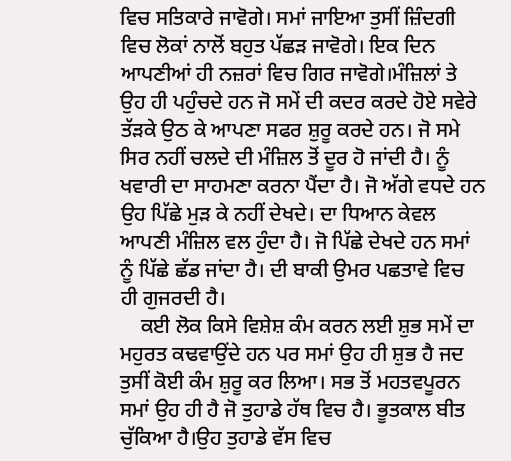ਵਿਚ ਸਤਿਕਾਰੇ ਜਾਵੋਗੇ। ਸਮਾਂ ਜਾਇਆ ਤੁਸੀਂ ਜ਼ਿੰਦਗੀ ਵਿਚ ਲੋਕਾਂ ਨਾਲੋਂ ਬਹੁਤ ਪੱਛੜ ਜਾਵੋਗੇ। ਇਕ ਦਿਨ ਆਪਣੀਆਂ ਹੀ ਨਜ਼ਰਾਂ ਵਿਚ ਗਿਰ ਜਾਵੋਗੇ।ਮੰਜ਼ਿਲਾਂ ਤੇ ਉਹ ਹੀ ਪਹੁੰਚਦੇ ਹਨ ਜੋ ਸਮੇਂ ਦੀ ਕਦਰ ਕਰਦੇ ਹੋਏ ਸਵੇਰੇ ਤੱੜਕੇ ਉਠ ਕੇ ਆਪਣਾ ਸਫਰ ਸ਼ੁਰੂ ਕਰਦੇ ਹਨ। ਜੋ ਸਮੇ ਸਿਰ ਨਹੀਂ ਚਲਦੇ ਦੀ ਮੰਜ਼ਿਲ ਤੋਂ ਦੂਰ ਹੋ ਜਾਂਦੀ ਹੈ। ਨੂੰ ਖਵਾਰੀ ਦਾ ਸਾਹਮਣਾ ਕਰਨਾ ਪੈਂਦਾ ਹੈ। ਜੋ ਅੱਗੇ ਵਧਦੇ ਹਨ ਉਹ ਪਿੱਛੇ ਮੁੜ ਕੇ ਨਹੀਂ ਦੇਖਦੇ। ਦਾ ਧਿਆਨ ਕੇਵਲ ਆਪਣੀ ਮੰਜ਼ਿਲ ਵਲ ਹੁੰਦਾ ਹੈ। ਜੋ ਪਿੱਛੇ ਦੇਖਦੇ ਹਨ ਸਮਾਂ ਨੂੰ ਪਿੱਛੇ ਛੱਡ ਜਾਂਦਾ ਹੈ। ਦੀ ਬਾਕੀ ਉਮਰ ਪਛਤਾਵੇ ਵਿਚ ਹੀ ਗੁਜਰਦੀ ਹੈ।
    ਕਈ ਲੋਕ ਕਿਸੇ ਵਿਸ਼ੇਸ਼ ਕੰਮ ਕਰਨ ਲਈ ਸ਼ੁਭ ਸਮੇਂ ਦਾ ਮਹੁਰਤ ਕਢਵਾਉਂਦੇ ਹਨ ਪਰ ਸਮਾਂ ਉਹ ਹੀ ਸ਼ੁਭ ਹੈ ਜਦ ਤੁਸੀਂ ਕੋਈ ਕੰਮ ਸ਼ੁਰੂ ਕਰ ਲਿਆ। ਸਭ ਤੋਂ ਮਹਤਵਪੂਰਨ ਸਮਾਂ ਉਹ ਹੀ ਹੈ ਜੋ ਤੁਹਾਡੇ ਹੱਥ ਵਿਚ ਹੈ। ਭੂਤਕਾਲ ਬੀਤ ਚੁੱਕਿਆ ਹੈ।ਉਹ ਤੁਹਾਡੇ ਵੱਸ ਵਿਚ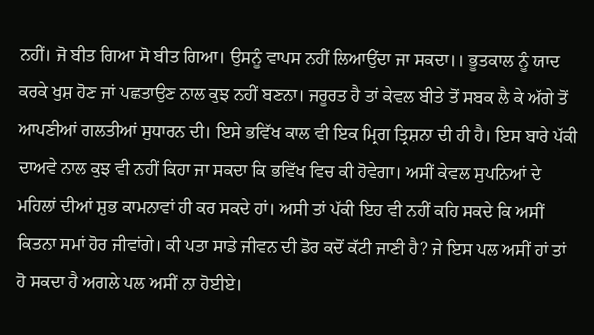ਨਹੀਂ। ਜੋ ਬੀਤ ਗਿਆ ਸੋ ਬੀਤ ਗਿਆ। ਉਸਨੂੰ ਵਾਪਸ ਨਹੀਂ ਲਿਆਉਂਦਾ ਜਾ ਸਕਦਾ।। ਭੂਤਕਾਲ ਨੂੰ ਯਾਦ ਕਰਕੇ ਖੁਸ਼ ਹੋਣ ਜਾਂ ਪਛਤਾਉਣ ਨਾਲ ਕੁਝ ਨਹੀਂ ਬਣਨਾ। ਜਰੂਰਤ ਹੈ ਤਾਂ ਕੇਵਲ ਬੀਤੇ ਤੋਂ ਸਬਕ ਲੈ ਕੇ ਅੱਗੇ ਤੋਂ ਆਪਣੀਆਂ ਗਲਤੀਆਂ ਸੁਧਾਰਨ ਦੀ। ਇਸੇ ਭਵਿੱਖ ਕਾਲ ਵੀ ਇਕ ਮ੍ਰਿਗ ਤ੍ਰਿਸ਼ਨਾ ਦੀ ਹੀ ਹੈ। ਇਸ ਬਾਰੇ ਪੱਕੀ ਦਾਅਵੇ ਨਾਲ ਕੁਝ ਵੀ ਨਹੀਂ ਕਿਹਾ ਜਾ ਸਕਦਾ ਕਿ ਭਵਿੱਖ ਵਿਚ ਕੀ ਹੋਵੇਗਾ। ਅਸੀਂ ਕੇਵਲ ਸੁਪਨਿਆਂ ਦੇ ਮਹਿਲਾਂ ਦੀਆਂ ਸ਼ੁਭ ਕਾਮਨਾਵਾਂ ਹੀ ਕਰ ਸਕਦੇ ਹਾਂ। ਅਸੀ ਤਾਂ ਪੱਕੀ ਇਹ ਵੀ ਨਹੀਂ ਕਹਿ ਸਕਦੇ ਕਿ ਅਸੀਂ ਕਿਤਨਾ ਸਮਾਂ ਹੋਰ ਜੀਵਾਂਗੇ। ਕੀ ਪਤਾ ਸਾਡੇ ਜੀਵਨ ਦੀ ਡੋਰ ਕਦੋਂ ਕੱਟੀ ਜਾਣੀ ਹੈ? ਜੇ ਇਸ ਪਲ ਅਸੀਂ ਹਾਂ ਤਾਂ ਹੋ ਸਕਦਾ ਹੈ ਅਗਲੇ ਪਲ ਅਸੀਂ ਨਾ ਹੋਈਏ।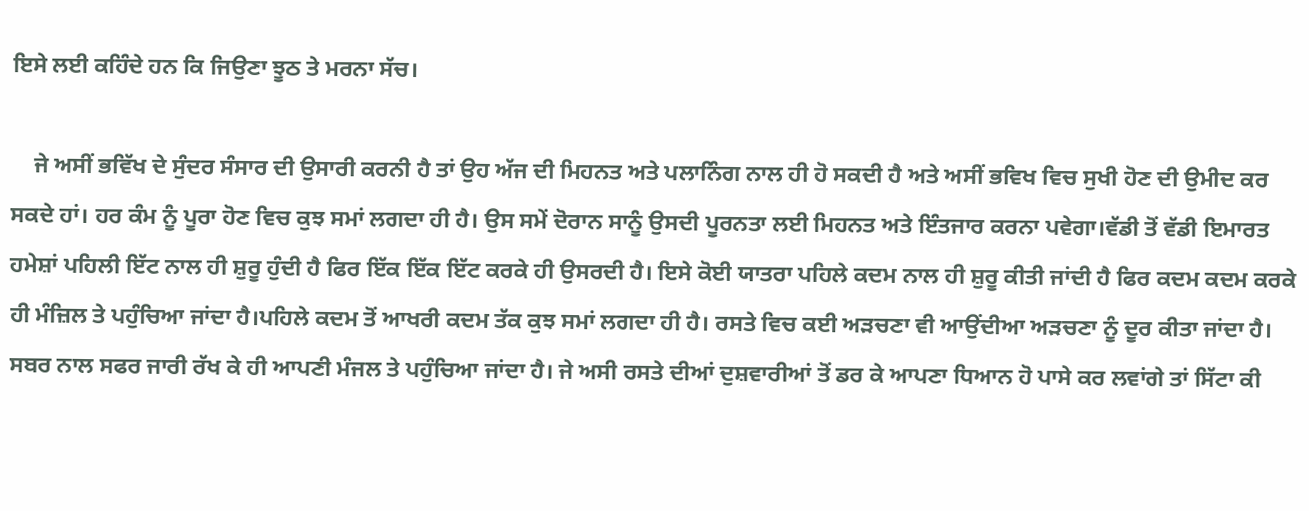ਇਸੇ ਲਈ ਕਹਿੰਦੇ ਹਨ ਕਿ ਜਿਉਣਾ ਝੂਠ ਤੇ ਮਰਨਾ ਸੱਚ।

    ਜੇ ਅਸੀਂ ਭਵਿੱਖ ਦੇ ਸੁੰਦਰ ਸੰਸਾਰ ਦੀ ਉਸਾਰੀ ਕਰਨੀ ਹੈ ਤਾਂ ਉਹ ਅੱਜ ਦੀ ਮਿਹਨਤ ਅਤੇ ਪਲਾਨਿੰਗ ਨਾਲ ਹੀ ਹੋ ਸਕਦੀ ਹੈ ਅਤੇ ਅਸੀਂ ਭਵਿਖ ਵਿਚ ਸੁਖੀ ਹੋਣ ਦੀ ਉਮੀਦ ਕਰ ਸਕਦੇ ਹਾਂ। ਹਰ ਕੰਮ ਨੂੰ ਪੂਰਾ ਹੋਣ ਵਿਚ ਕੁਝ ਸਮਾਂ ਲਗਦਾ ਹੀ ਹੈ। ਉਸ ਸਮੇਂ ਦੋਰਾਨ ਸਾਨੂੰ ਉਸਦੀ ਪੂਰਨਤਾ ਲਈ ਮਿਹਨਤ ਅਤੇ ਇੰਤਜਾਰ ਕਰਨਾ ਪਵੇਗਾ।ਵੱਡੀ ਤੋਂ ਵੱਡੀ ਇਮਾਰਤ ਹਮੇਸ਼ਾਂ ਪਹਿਲੀ ਇੱਟ ਨਾਲ ਹੀ ਸ਼ੁਰੂ ਹੁੰਦੀ ਹੈ ਫਿਰ ਇੱਕ ਇੱਕ ਇੱਟ ਕਰਕੇ ਹੀ ਉਸਰਦੀ ਹੈ। ਇਸੇ ਕੋਈ ਯਾਤਰਾ ਪਹਿਲੇ ਕਦਮ ਨਾਲ ਹੀ ਸ਼ੁਰੂ ਕੀਤੀ ਜਾਂਦੀ ਹੈ ਫਿਰ ਕਦਮ ਕਦਮ ਕਰਕੇ ਹੀ ਮੰਜ਼ਿਲ ਤੇ ਪਹੁੰਚਿਆ ਜਾਂਦਾ ਹੈ।ਪਹਿਲੇ ਕਦਮ ਤੋਂ ਆਖਰੀ ਕਦਮ ਤੱਕ ਕੁਝ ਸਮਾਂ ਲਗਦਾ ਹੀ ਹੈ। ਰਸਤੇ ਵਿਚ ਕਈ ਅੜਚਣਾ ਵੀ ਆਉਂਦੀਆ ਅੜਚਣਾ ਨੂੰ ਦੂਰ ਕੀਤਾ ਜਾਂਦਾ ਹੈ। ਸਬਰ ਨਾਲ ਸਫਰ ਜਾਰੀ ਰੱਖ ਕੇ ਹੀ ਆਪਣੀ ਮੰਜਲ ਤੇ ਪਹੁੰਚਿਆ ਜਾਂਦਾ ਹੈ। ਜੇ ਅਸੀ ਰਸਤੇ ਦੀਆਂ ਦੁਸ਼ਵਾਰੀਆਂ ਤੋਂ ਡਰ ਕੇ ਆਪਣਾ ਧਿਆਨ ਹੋ ਪਾਸੇ ਕਰ ਲਵਾਂਗੇ ਤਾਂ ਸਿੱਟਾ ਕੀ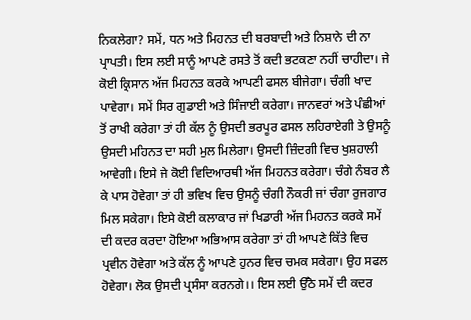ਨਿਕਲੇਗਾ? ਸਮੇਂ, ਧਨ ਅਤੇ ਮਿਹਨਤ ਦੀ ਬਰਬਾਦੀ ਅਤੇ ਨਿਸ਼ਾਨੇ ਦੀ ਨਾ ਪ੍ਰਾਪਤੀ। ਇਸ ਲਈ ਸਾਨੂੰ ਆਪਣੇ ਰਸਤੇ ਤੋਂ ਕਦੀ ਭਟਕਣਾ ਨਹੀਂ ਚਾਹੀਦਾ। ਜੇ ਕੋਈ ਕ੍ਰਿਸਾਨ ਅੱਜ ਮਿਹਨਤ ਕਰਕੇ ਆਪਣੀ ਫਸਲ ਬੀਜੇਗਾ। ਚੰਗੀ ਖਾਦ ਪਾਵੇਗਾ। ਸਮੇਂ ਸਿਰ ਗੁਡਾਈ ਅਤੇ ਸਿੰਜਾਈ ਕਰੇਗਾ। ਜਾਨਵਰਾਂ ਅਤੇ ਪੰਛੀਆਂ ਤੋਂ ਰਾਖੀ ਕਰੇਗਾ ਤਾਂ ਹੀ ਕੱਲ ਨੂੰ ਉਸਦੀ ਭਰਪੂਰ ਫਸਲ ਲਹਿਰਾਏਗੀ ਤੇ ਉਸਨੂੰ ਉਸਦੀ ਮਹਿਨਤ ਦਾ ਸਹੀ ਮੁਲ ਮਿਲੇਗਾ। ਉਸਦੀ ਜ਼ਿੰਦਗੀ ਵਿਚ ਖੁਸ਼ਹਾਲੀ ਆਵੇਗੀ। ਇਸੇ ਜੇ ਕੋਈ ਵਿਦਿਆਰਥੀ ਅੱਜ ਮਿਹਨਤ ਕਰੇਗਾ। ਚੰਗੇ ਨੰਬਰ ਲੈ ਕੇ ਪਾਸ ਹੋਵੇਗਾ ਤਾਂ ਹੀ ਭਵਿਖ ਵਿਚ ਉਸਨੂੰ ਚੰਗੀ ਨੌਕਰੀ ਜਾਂ ਚੰਗਾ ਰੁਜਗਾਰ ਮਿਲ ਸਕੇਗਾ। ਇਸੇ ਕੋਈ ਕਲਾਕਾਰ ਜਾਂ ਖਿਡਾਰੀ ਅੱਜ ਮਿਹਨਤ ਕਰਕੇ ਸਮੇਂ ਦੀ ਕਦਰ ਕਰਦਾ ਹੋਇਆ ਅਭਿਆਸ ਕਰੇਗਾ ਤਾਂ ਹੀ ਆਪਣੇ ਕਿੱਤੇ ਵਿਚ ਪ੍ਰਵੀਨ ਹੋਵੇਗਾ ਅਤੇ ਕੱਲ ਨੂੰ ਆਪਣੇ ਹੁਨਰ ਵਿਚ ਚਮਕ ਸਕੇਗਾ। ਉਹ ਸਫਲ ਹੋਵੇਗਾ। ਲੋਕ ਉਸਦੀ ਪ੍ਰਸੰਸਾ ਕਰਨਗੇ।। ਇਸ ਲਈ ਉੱਠੋ ਸਮੇਂ ਦੀ ਕਦਰ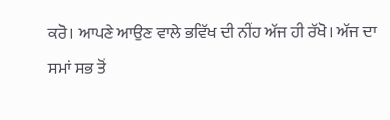ਕਰੋ। ਆਪਣੇ ਆਉਣ ਵਾਲੇ ਭਵਿੱਖ ਦੀ ਨੀਂਹ ਅੱਜ ਹੀ ਰੱਖੋ। ਅੱਜ ਦਾ ਸਮਾਂ ਸਭ ਤੋਂ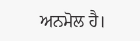ਅਨਮੋਲ ਹੈ।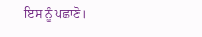ਇਸ ਨੂੰ ਪਛਾਣੋ।